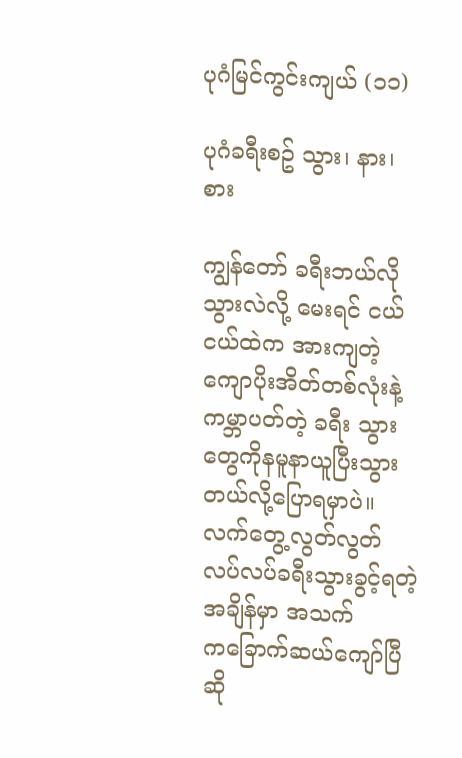ပုဂံမြင်ကွင်းကျယ် (၁၁)

ပုဂံခရီးစဥ် သွား၊ နား၊ စား

ကျွန်တော် ခရီးဘယ်လိုသွားလဲလို့ မေးရင် ငယ်ငယ်ထဲက အားကျတဲ့ ကျောပိုးအိတ်တစ်လုံးနဲ့ ကမ္ဘာပတ်တဲ့ ခရီး သွားတွေကိုနမူနာယူပြီးသွားတယ်လို့ပြောရမှာပဲ။လက်တွေ့လွတ်လွတ်လပ်လပ်ခရီးသွားခွင့်ရတဲ့အချိန်မှာ အသက် က‌ခြောက်ဆယ်ကျော်ပြီဆို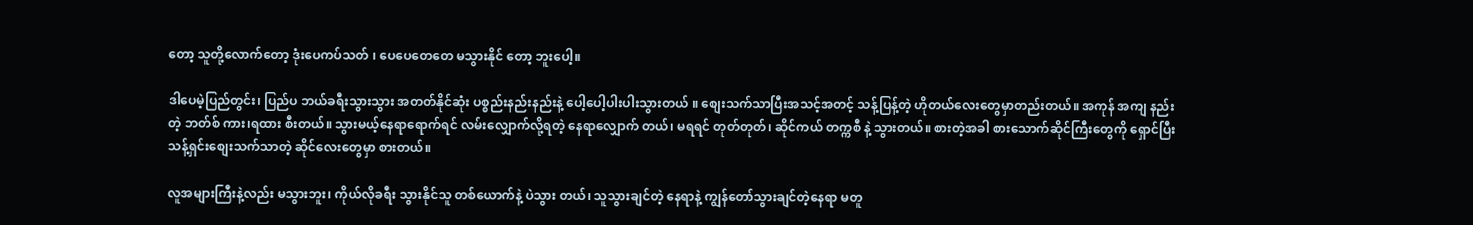တော့ သူတို့လောက်တော့ ဒုံးပေကပ်သတ် ၊ ပေပေတေတေ မသွားနိုင် တော့ ဘူးပေါ့။

ဒါပေမဲ့ပြည်တွင်း၊ ပြည်ပ ဘယ်ခရီးသွားသွား အတတ်နိုင်ဆုံး ပစ္စည်းနည်းနည်းနဲ့ ပေါ့ပေါ့ပါးပါးသွားတယ် ။ စျေးသက်သာပြီးအသင့်အတင့် သန့်ပြန့်တဲ့ ဟိုတယ်လေးတွေမှာတည်းတယ်။ အကုန် အကျ နည်းတဲ့ ဘတ်စ် ကား၊ရထား စီးတယ်။ သွားမယ့်နေရာရောက်ရင် လမ်းလျှောက်လို့ရတဲ့ နေရာလျှောက် တယ်၊ မရရင် တုတ်တုတ်၊ ဆိုင်ကယ် တက္ကစီ နဲ့ သွားတယ်။ စားတဲ့အခါ စားသောက်ဆိုင်ကြီးတွေကို ရှောင်ပြီး သန့်ရှင်းစျေးသက်သာတဲ့ ဆိုင်လေးတွေမှာ စားတယ်။

လူအများကြီးနဲ့လည်း မသွားဘူး၊ ကိုယ်လိုခရီး သွားနိုင်သူ တစ်ယောက်နဲ့ ပဲသွား တယ်၊ သူသွားချင်တဲ့ နေရာနဲ့ ကျွန်တော်သွားချင်တဲ့နေရာ မတူ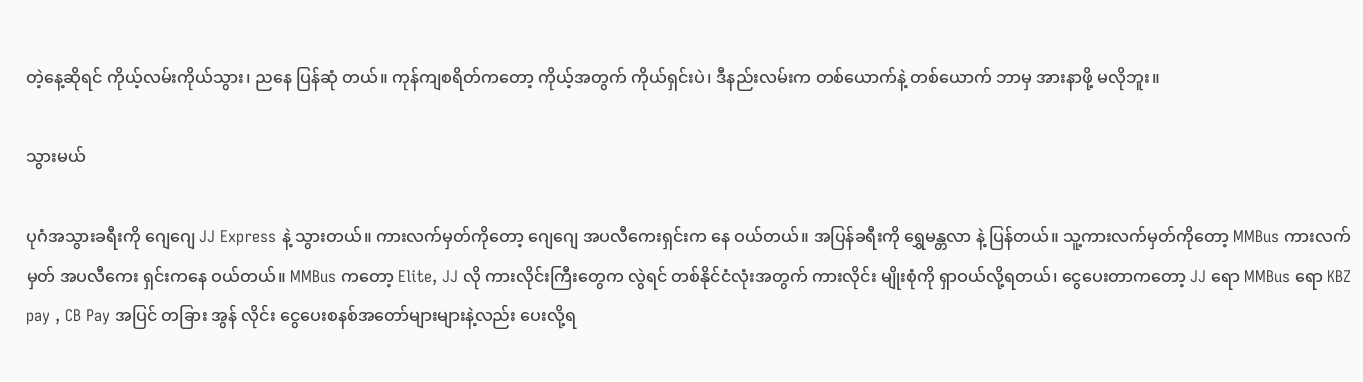တဲ့နေ့ဆိုရင် ကိုယ့်လမ်းကိုယ်သွား၊ ညနေ ပြန်ဆုံ တယ်။ ကုန်ကျစရိတ်ကတော့ ကိုယ့်အတွက် ကိုယ်ရှင်းပဲ၊ ဒီနည်းလမ်းက တစ်ယောက်နဲ့ တစ်ယောက် ဘာမှ အားနာဖို့ မလိုဘူး။

သွားမယ်

ပုဂံအသွားခရီးကို ‌ဂျေဂျေ JJ Express နဲ့ သွားတယ်။ ကားလက်မှတ်ကိုတော့ ဂျေဂျေ အပလီကေးရှင်းက နေ ဝယ်တယ်။ အပြန်ခရီးကို ရွှေမန္တလာ နဲ့ ပြန်တယ်။ သူ့ကားလက်မှတ်ကိုတော့ MMBus ကားလက်မှတ် အပလီကေး ရှင်းကနေ ဝယ်တယ်။ MMBus ကတော့ Elite, JJ လို ကားလိုင်းကြီးတွေက လွဲရင် တစ်နိုင်ငံလုံးအတွက် ကားလိုင်း မျိုးစုံကို ရှာဝယ်လို့ရတယ်၊ ငွေပေးတာကတော့ JJ ရော MMBus ရော KBZ pay , CB Pay အပြင် တခြား အွန် လိုင်း ငွေပေးစနစ်အတော်များများနဲ့လည်း ပေးလို့ရ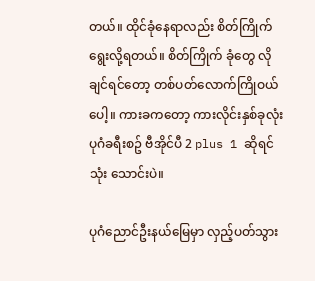တယ်။ ထိုင်ခုံနေရာလည်း စိတ်ကြိုက်ရွေးလို့ရတယ်။ စိတ်ကြိုက် ခုံတွေ လိုချင်ရင်တော့ တစ်ပတ်လောက်ကြိုဝယ်ပေါ့။ ကားခကတော့ ကားလိုင်းနှစ်ခုလုံး ပုဂံခရီးစဥ် ဗီအိုင်ပီ 2 plus 1 ဆိုရင် သုံး သောင်းပဲ။

ပုဂံညောင်ဦးနယ်မြေမှာ လှည့်ပတ်သွား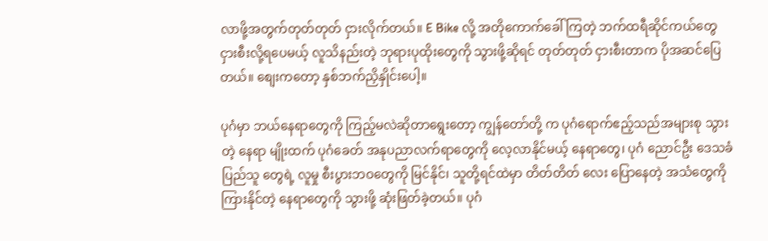လာဖို့အတွက်တုတ်တုတ် ငှားလိုက်တယ်။ E Bike လို့ အတိုကောက်ခေါ် ကြတဲ့ ဘက်ထရီဆိုင်ကယ်တွေငှားစီးလို့ရပေမယ့် လူသိနည်းတဲ့ ဘုရားပုထိုးတွေကို သွားဖို့ဆိုရင် တုတ်တုတ် ငှားစီးတာက ပိုအဆင်ပြေတယ်။ စျေးကတော့ နှစ်ဘက်ညှိနှိုင်းပေါ့။

ပုဂံမှာ ဘယ်နေရာတွေကို ကြည့်မလဲဆိုတာရွေးတော့ ကျွန်တော်တို့ က ပုဂံရောက်ဧည့်သည်အများစု သွားတဲ့ နေရာ မျိုးထက် ပုဂံခေတ် အနုပညာလက်ရာတွေကို လေ့လာနိုင်မယ့် နေရာတွေ၊ ပုဂံ ညောင်ဦး ဒေသခံပြည်သူ တွေရဲ့ လူမှု စီးပွားဘဝတွေကို မြင်နိုင်၊ သူတို့ရင်ထဲမှာ တိတ်တိတ် လေး ပြောနေတဲ့ အသံတွေကို ကြားနိုင်တဲ့ နေရာတွေကို သွားဖို့ ဆုံးဖြတ်ခဲ့တယ်။ ပုဂံ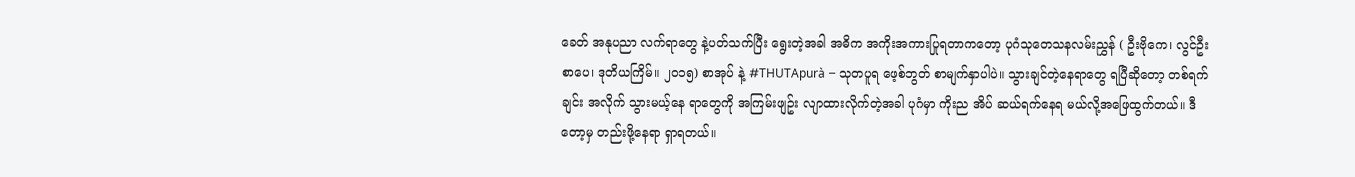ခေတ် အနုပညာ လက်ရာတွေ နဲ့ပတ်သက်ပြီး ရွေးတဲ့အခါ အဓိက အကိုးအကားပြုရတာကတော့ ပုဂံသုတေသနလမ်းညွှန် ( ဦးဗိုကေ၊ လွင်ဦးစာပေ၊ ဒုတိယကြိမ်။ ၂၀၁၅) စာအုပ် နဲ့ #THUTApurà – သုတပူရ ဖေ့စ်ဘွတ် စာမျက်နှာပါပဲ။ သွားချင်တဲ့နေရာတွေ ရပြီဆိုတော့ တစ်ရက်ချင်း အလိုက် သွားမယ့်နေ ရာတွေကို အကြမ်းဖျဥ်း လျာထားလိုက်တဲ့အခါ ပုဂံမှာ ကိုးည အိပ် ဆယ်ရက်နေရ မယ်လို့အဖြေထွက်တယ်။ ဒီတော့မှ တည်းဖို့နေရာ ရှာရတယ်။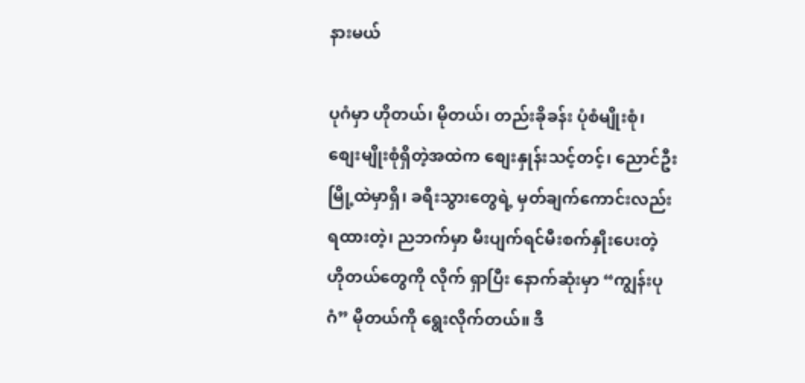နားမယ်

ပုဂံမှာ ဟိုတယ်၊ မိုတယ်၊ တည်းခိုခန်း ပုံစံမျိုးစုံ၊ စျေးမျိုးစုံရှိတဲ့အထဲက စျေးနှုန်းသင့်တင့်၊ ညောင်ဦးမြို့ထဲမှာရှိ၊ ခရီးသွားတွေရဲ့ မှတ်ချက်ကောင်းလည်းရထားတဲ့၊ ညဘက်မှာ မီးပျက်ရင်မီးစက်နှိုးပေးတဲ့ ဟိုတယ်တွေကို လိုက် ရှာပြီး နောက်ဆုံးမှာ “ကျွန်းပုဂံ” မိုတယ်ကို ရွေးလိုက်တယ်။ ဒီ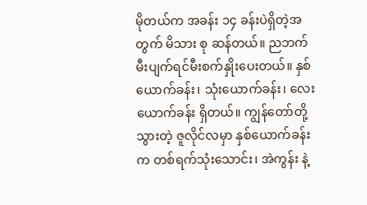မိုတယ်က အခန်း ၁၄ ခန်းပဲရှိတဲ့အတွက် မိသား စု ဆန်တယ်။ ညဘက်မီးပျက်ရင်မီးစက်နှိုးပေးတယ်။ နှစ်ယောက်ခန်း၊ သုံးယောက်ခန်း၊ လေးယောက်ခန်း ရှိတယ်။ ကျွန်တော်တို့ သွားတဲ့ ဇူလိုင်လမှာ နှစ်ယောက်ခန်းက တစ်ရက်သုံးသောင်း၊ အဲကွန်း နဲ့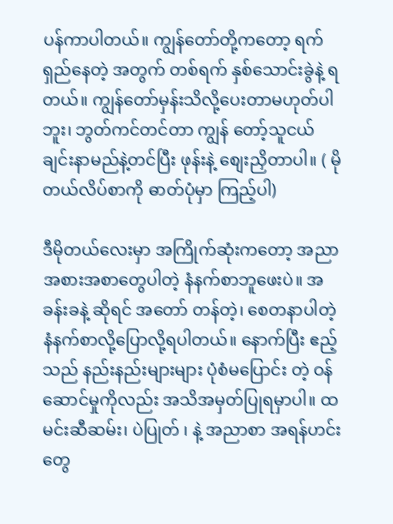ပန်ကာပါတယ်။ ကျွန်တော်တို့ကတော့ ရက်ရှည်နေတဲ့ အတွက် တစ်ရက် နှစ်သောင်းခွဲနဲ့ ရတယ်။ ကျွန်တော်မှန်းသိလို့ပေးတာမဟုတ်ပါဘူး၊ ဘွတ်ကင်တင်တာ ကျွန် တော့်သူငယ်ချင်းနာမည်နဲ့တင်ပြီး ဖုန်းနဲ့ စျေးညှိတာပါ။ ( မိုတယ်လိပ်စာကို ဓာတ်ပုံမှာ ကြည့်ပါ)

ဒီမိုတယ်လေးမှာ အကြိုက်ဆုံးကတော့ အညာအစားအစာတွေပါတဲ့ နံနက်စာဘူဖေးပဲ။ အခန်းခနဲ့ ဆိုရင် အတော် တန်တဲ့၊ စေတနာပါတဲ့ နံနက်စာလို့ပြောလို့ရပါတယ်။ နောက်ပြီး ဧည့်သည် နည်းနည်းများများ ပုံစံမပြောင်း တဲ့ ဝန်ဆောင်မှုကိုလည်း အသိအမှတ်ပြုရမှာပါ။ ထမင်းဆီဆမ်း၊ ပဲပြုတ် ၊ နဲ့ အညာစာ အရန်ဟင်းတွေ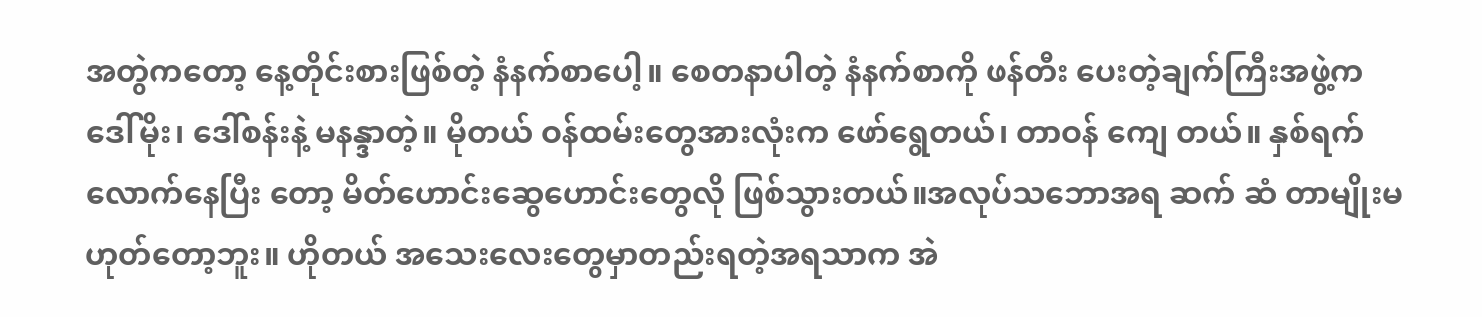အတွဲကတော့ နေ့တိုင်းစားဖြစ်တဲ့ နံနက်စာပေါ့။ စေတနာပါတဲ့ နံနက်စာကို ဖန်တီး ပေးတဲ့ချက်ကြီးအဖွဲ့က ဒေါ်မိုး၊ ဒေါ်စန်းနဲ့ မနန္ဒာတဲ့။ မိုတယ် ဝန်ထမ်းတွေအားလုံးက ဖော်ရွေတယ်၊ တာဝန် ကျေ တယ်။ နှစ်ရက်လောက်နေပြီး တော့ မိတ်ဟောင်းဆွေဟောင်းတွေလို ဖြစ်သွားတယ်။အလုပ်သ‌ဘောအရ ဆက် ဆံ တာမျိုးမဟုတ်တော့ဘူး။ ဟိုတယ် အသေးလေးတွေမှာတည်းရတဲ့အရသာက အဲ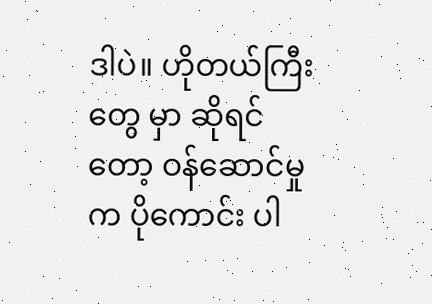ဒါပဲ။ ဟိုတယ်ကြီးတွေ မှာ ဆိုရင် တော့ ဝန်ဆောင်မှုက ပိုကောင်း ပါ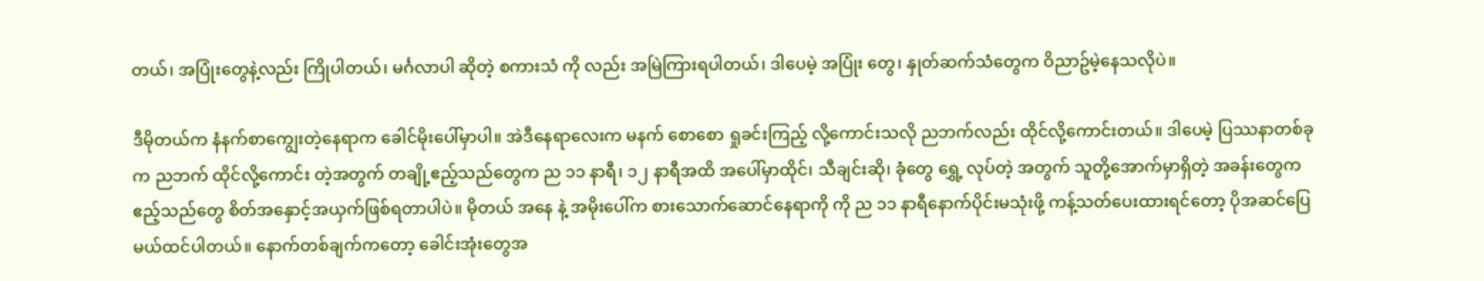တယ်၊ အပြုံးတွေနဲ့လည်း ကြိုပါတယ်၊ မင်္ဂလာပါ ဆိုတဲ့ စကားသံ ကို လည်း အမြဲကြားရပါတယ်၊ ဒါပေမဲ့ အပြုံး တွေ၊ နှုတ်ဆက်သံတွေက ဝိညာဥ်မဲ့နေသလိုပဲ။

ဒီမိုတယ်က နံနက်စာကျွေးတဲ့နေရာက ခေါင်မိုးပေါ်မှာပါ။ အဲဒီနေရာလေးက မနက် စောစော ရှုခင်းကြည့် လို့ကောင်းသလို ညဘက်လည်း ထိုင်လို့ကောင်းတယ်။ ဒါပေမဲ့ ပြဿနာတစ်ခုက ညဘက် ထိုင်လို့ကောင်း တဲ့အတွက် တချို့ဧည့်သည်တွေက ည ၁၁ နာရီ၊ ၁၂ နာရီအထိ အပေါ်မှာထိုင်၊ သီချင်းဆို၊ ခုံတွေ ရွှေ့ လုပ်တဲ့ အတွက် သူတို့အောက်မှာရှိတဲ့ အခန်းတွေက ဧည့်သည်တွေ စိတ်အ‌နှောင့်အယှက်ဖြစ်ရတာပါပဲ။ မိုတယ် အနေ နဲ့ အမိုးပေါ်က စားသောက်ဆောင်နေရာကို ကို ည ၁၁ နာရီနောက်ပိုင်းမသုံးဖို့ ကန့်သတ်ပေးထားရင်တော့ ပိုအဆင်ပြေမယ်ထင်ပါတယ်။ နောက်တစ်ချက်ကတော့ ခေါင်းအုံးတွေအ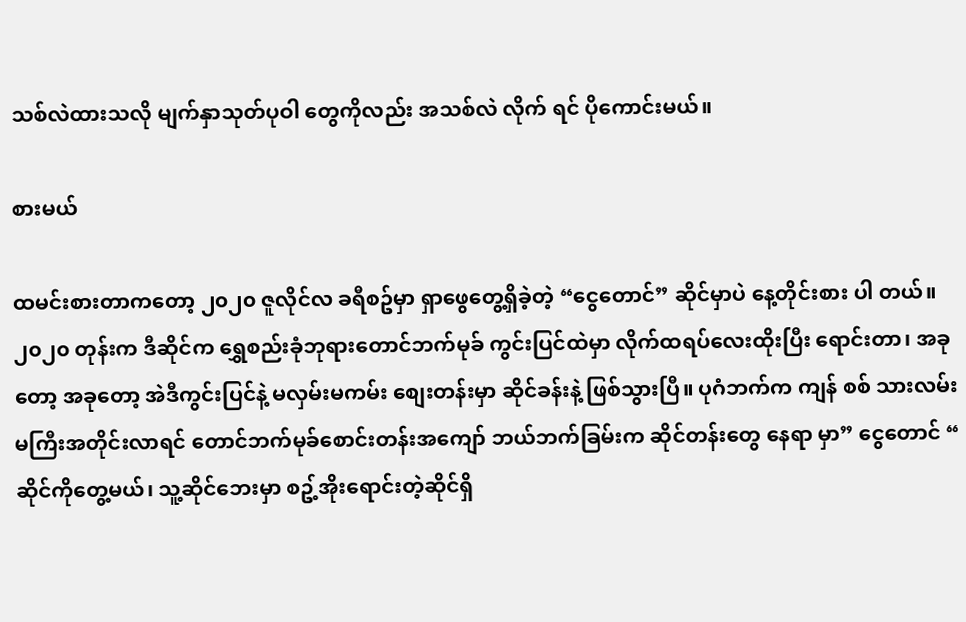သစ်လဲထားသလို မျက်နှာသုတ်ပုဝါ တွေကိုလည်း အသစ်လဲ လိုက် ရင် ပိုကောင်းမယ်။

စားမယ်

ထမင်းစားတာကတော့ ၂၀၂၀ ဇူလိုင်လ ခရီစဥ်မှာ ရှာဖွေတွေ့ရှိခဲ့တဲ့ “ငွေတောင်” ဆိုင်မှာပဲ နေ့တိုင်းစား ပါ တယ်။ ၂၀၂၀ တုန်းက ဒီဆိုင်က ရွှေစည်းခုံဘုရားတောင်ဘက်မုခ် ကွင်းပြင်ထဲမှာ လိုက်ထရပ်လေးထိုးပြီး ရောင်းတာ၊ အခုတော့ အခုတော့ အဲဒီကွင်းပြင်နဲ့ မလှမ်းမကမ်း စျေးတန်းမှာ ဆိုင်ခန်းနဲ့ ဖြစ်သွားပြီ။ ပုဂံဘက်က ကျန် စစ် သားလမ်းမကြီးအတိုင်းလာရင် တောင်ဘက်မုခ်စောင်းတန်းအကျော် ဘယ်ဘက်ခြမ်းက ဆိုင်တန်းတွေ နေရာ မှာ” ငွေတောင် “ ဆိုင်ကိုတွေ့မယ်၊ သူ့ဆိုင်ဘေးမှာ စဥ့်အိုးရောင်းတဲ့ဆိုင်ရှိ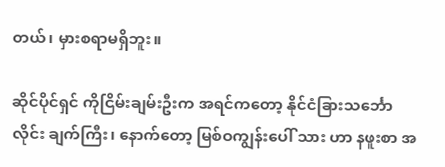တယ်၊ မှားစရာမရှိဘူး။

ဆိုင်ပိုင်ရှင် ကိုငြိမ်းချမ်းဦးက အရင်ကတော့ နိုင်ငံခြားသင်္ဘောလိုင်း ချက်ကြီး၊ နောက်တော့ မြစ်ဝကျွန်းပေါ် သား ဟာ နဖူးစာ အ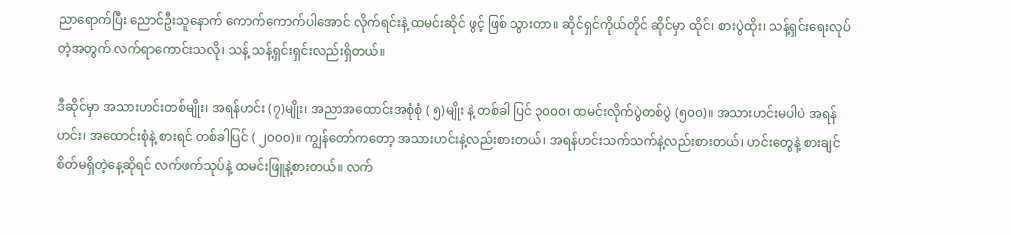ညာရောက်ပြီး ညောင်ဦးသူနောက် ကောက်ကောက်ပါအောင် လိုက်ရင်းနဲ့ ထမင်းဆိုင် ဖွင့် ဖြစ် သွားတာ။ ဆိုင်ရှင်ကိုယ်တိုင် ဆိုင်မှာ ထိုင်၊ စားပွဲထိုး၊ သန့်ရှင်းရေးလုပ်တဲ့အတွက် လက်ရာကောင်းသလို၊ သန့် သန့်ရှင်းရှင်းလည်းရှိတယ်။

ဒီဆိုင်မှာ အသားဟင်းတစ်မျိုး၊ အရန်ဟင်း (၇)မျိုး၊ အညာအထောင်းအစုံစုံ ( ၅)မျိုး နဲ့ တစ်ခါ ပြင် ၃၀၀၀၊ ထမင်းလိုက်ပွဲတစ်ပွဲ (၅၀၀)။ အသားဟင်းမပါပဲ အရန်ဟင်း၊ အထောင်းစုံနဲ့ စားရင် တစ်ခါပြင် ( ၂၀၀၀)။ ကျွန်တော်ကတော့ အသားဟင်းနဲ့လည်းစားတယ်၊ အရန်ဟင်းသက်သက်နဲ့လည်းစားတယ်၊ ဟင်းတွေနဲ့ စားချင်စိတ်မရှိတဲ့နေ့ဆိုရင် လက်ဖက်သုပ်နဲ့ ထမင်းဖြူနဲ့စားတယ်။ လက်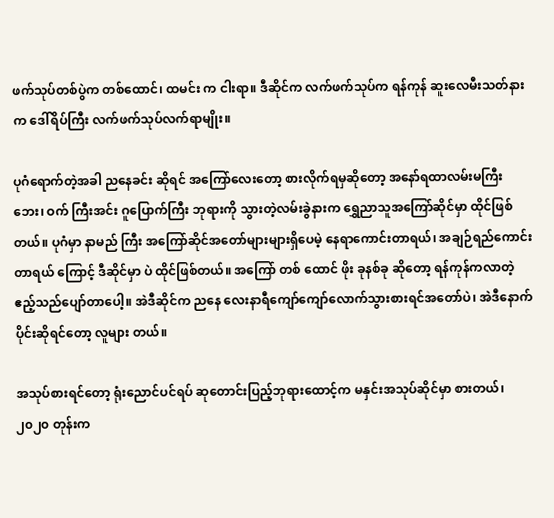ဖက်သုပ်တစ်ပွဲက တစ်ထောင်၊ ထမင်း က ငါးရာ။ ဒီဆိုင်က လက်ဖက်သုပ်က ရန်ကုန် ဆူးလေမီးသတ်နားက ဒေါ်ရိပ်ကြီး လက်ဖက်သုပ်လက်ရာမျိုး။

ပုဂံရောက်တဲ့အခါ ညနေခင်း ဆိုရင် အကြော်လေးတော့ စားလိုက်ရမှဆိုတော့ အနော်ရထာလမ်းမကြီးဘေး၊ ဝက် ကြီးအင်း ဂူပြောက်ကြီး ဘုရားကို သွားတဲ့လမ်းခွဲနားက ရွှေညာသူအကြော်ဆိုင်မှာ ထိုင်ဖြစ်တယ်။ ပုဂံမှာ နာမည် ကြီး အကြော်ဆိုင်အတော်များများရှိပေမဲ့ နေရာကောင်းတာရယ်၊ အချဉ်ရည်ကောင်းတာရယ် ကြောင့် ဒီဆိုင်မှာ ပဲ ထိုင်ဖြစ်တယ်။ အကြော် တစ် ထောင် ဖိုး ခုနစ်ခု ဆိုတော့ ရန်ကုန်ကလာတဲ့ ဧည့်သည်ပျော်တာပေါ့။ အဲဒီဆိုင်က ညနေ လေးနာရီကျော်ကျော်လောက်သွားစားရင်အတော်ပဲ၊ အဲဒီနောက်ပိုင်းဆိုရင်တော့ လူများ တယ်။

အသုပ်စားရင်တော့ ရုံးညောင်ပင်ရပ် ဆုတောင်းပြည့်ဘုရားထောင့်က မနှင်းအသုပ်ဆိုင်မှာ စားတယ်၊ ၂၀၂၀ တုန်းက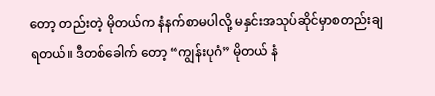တော့ တည်းတဲ့ မိုတယ်က နံနက်စာမပါလို့ မနှင်းအသုပ်ဆိုင်မှာစတည်းချရတယ်။ ဒီတစ်ခေါက် တော့ “ကျွန်းပုဂံ” မိုတယ် နံ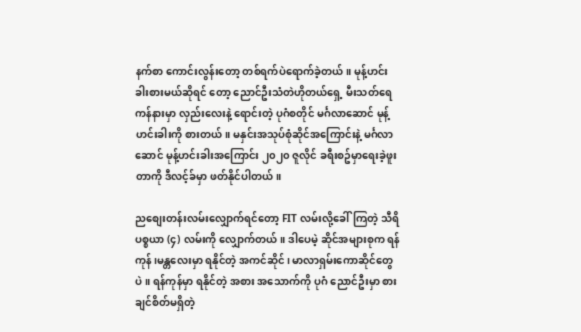နက်စာ ကောင်းလွန်းတော့ တစ်ရက်ပဲရောက်ခဲ့တယ်။ မုန့်ဟင်းခါးစားမယ်ဆိုရင် တော့ ညောင်ဦးသံတဲဟိုတယ်ရှေ့ မီးသတ်ရေကန်နားမှာ လှည်းလေးနဲ့ ရောင်းတဲ့ ပုဂံစတိုင် မင်္ဂလာဆောင် မုန့်ဟင်းခါးကို စားတယ်။ မနှင်းအသုပ်စုံဆိုင်အကြောင်းနဲ့ မင်္ဂလာဆောင် မုန့်ဟင်းခါးအကြောင်း ၂၀၂၀ ဇူလိုင် ခရီးစဥ်မှာရေးခဲ့ဖူးတာကို ဒီလင့်ခ်မှာ ဖတ်နိုင်ပါတယ်။

ညစျေးတန်းလမ်းလျှောက်ရင်တော့ FIT လမ်းလို့ခေါ်ကြတဲ့ သီရိပစ္စယာ (၄) လမ်းကို လျှောက်တယ်။ ဒါပေမဲ့ ဆိုင်အများစုက ရန်ကုန်၊မန္တလေးမှာ ရနိုင်တဲ့ အကင်ဆိုင်၊ မာလာရှမ်းကောဆိုင်တွေပဲ။ ရန်ကုန်မှာ ရနိုင်တဲ့ အစား အသောက်ကို ပုဂံ ညောင်ဦးမှာ စားချင်စိတ်မရှိတဲ့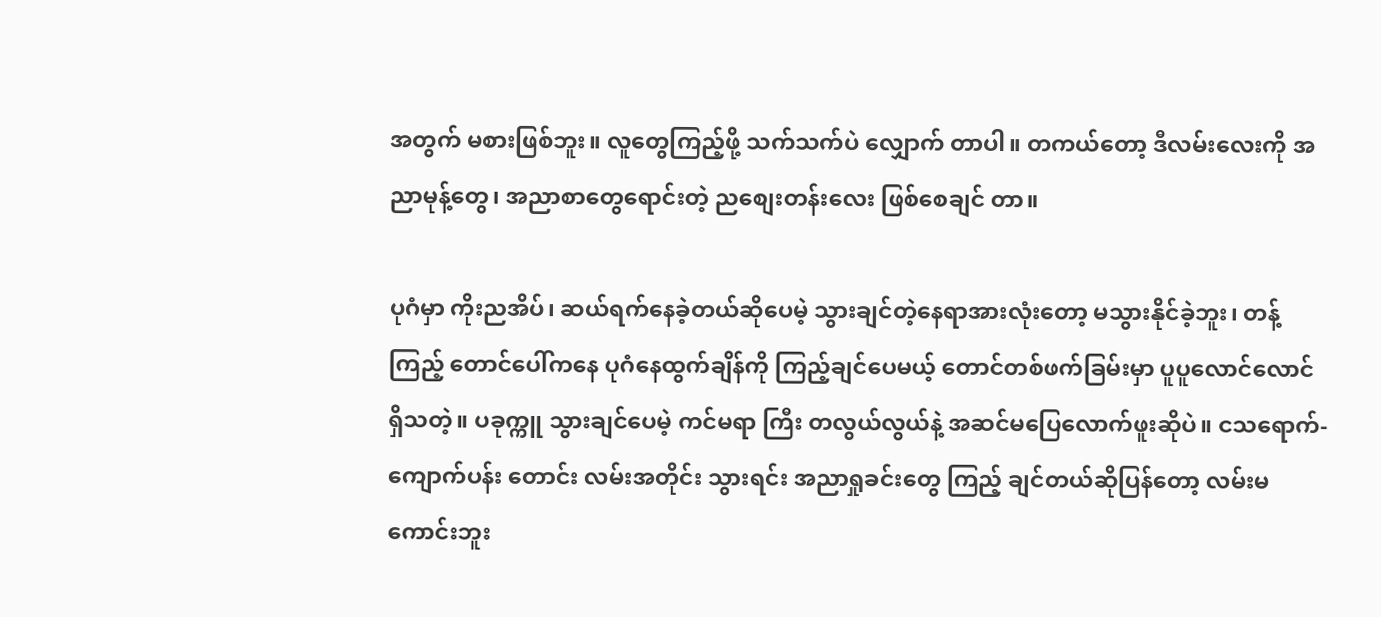အတွက် မစားဖြစ်ဘူး။ လူတွေကြည့်ဖို့ သက်သက်ပဲ လျှောက် တာပါ။ တကယ်တော့ ဒီလမ်းလေးကို အညာမုန့်တွေ၊ အညာစာတွေရောင်းတဲ့ ညစျေးတန်းလေး ဖြစ်စေချင် တာ။

ပုဂံမှာ ကိုးညအိပ်၊ ဆယ်ရက်နေခဲ့တယ်ဆိုပေမဲ့ သွားချင်တဲ့နေရာအားလုံးတော့ မသွားနိုင်ခဲ့ဘူး၊ တန့် ကြည့် တောင်ပေါ်ကနေ ပုဂံနေထွက်ချိန်ကို ကြည့်ချင်ပေမယ့် တောင်တစ်ဖက်ခြမ်းမှာ ပူပူလောင်လောင်ရှိသတဲ့။ ပခုက္ကူ သွားချင်ပေမဲ့ ကင်မရာ ကြီး တလွယ်လွယ်နဲ့ အဆင်မပြေလောက်ဖူးဆိုပဲ။ ငသရောက်- ကျောက်ပန်း တောင်း လမ်းအတိုင်း သွားရင်း အညာရှုခင်းတွေ ကြည့် ချင်တယ်ဆိုပြန်တော့ လမ်းမကောင်းဘူး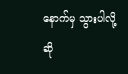နောက်မှ သွားပါလို့ ဆို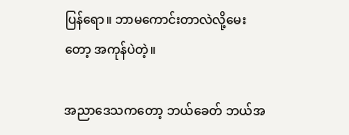ပြန်ရော။ ဘာမကောင်းတာလဲလို့မေးတော့ အကုန်ပဲတဲ့။

အညာဒေသကတော့ ဘယ်ခေတ် ဘယ်အ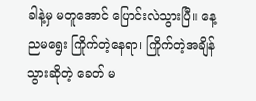ခါနဲ့မှ မတူအောင် ပြောင်းလဲသွားပြီ။ နေ့ညမရွေး ကြိုက်တဲ့နေရာ၊ ကြိုက်တဲ့အချိန် သွားဆိုတဲ့ ခေတ် မ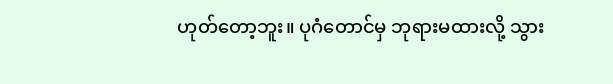ဟုတ်တော့ဘူး။ ပုဂံတောင်မှ ဘုရားမထားလို့ သွား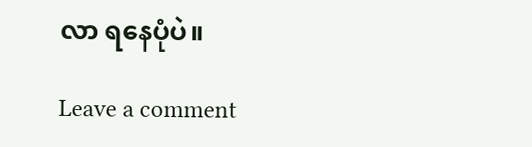လာ ရနေပုံပဲ။

Leave a comment